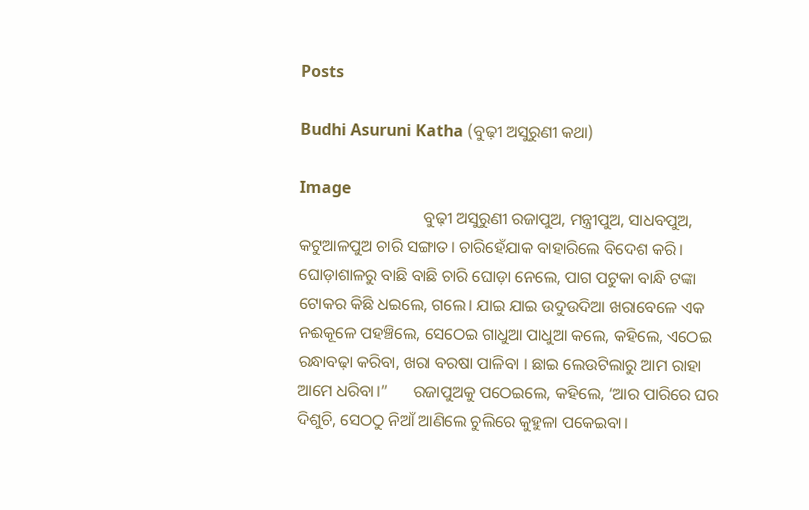Posts

Budhi Asuruni Katha (ବୁଢ଼ୀ ଅସୁରୁଣୀ କଥା)

Image
                              ବୁଢ଼ୀ ଅସୁରୁଣୀ ରଜାପୁଅ, ମନ୍ତ୍ରୀପୁଅ, ସାଧବପୁଅ, କଟୁଆଳପୁଅ ଚାରି ସଙ୍ଗାତ। ଚାରିହେଁଯାକ ବାହାରିଲେ ବିଦେଶ କରି। ଘୋଡ଼ାଶାଳରୁ ବାଛି ବାଛି ଚାରି ଘୋଡ଼ା ନେଲେ, ପାଗ ପଟୁକା ବାନ୍ଧି ଟଙ୍କା ଟୋକର କିଛି ଧଇଲେ, ଗଲେ। ଯାଇ ଯାଇ ଉଦୁଉଦିଆ ଖରାବେଳେ ଏକ ନଈକୂଳେ ପହଞ୍ଚିଲେ, ସେଠେଇ ଗାଧୁଆ ପାଧୁଆ କଲେ, କହିଲେ, ଏଠେଇ ରନ୍ଧାବଢ଼ା କରିବା, ଖରା ବରଷା ପାଳିବା । ଛାଇ ଲେଉଟିଲାରୁ ଆମ ରାହା ଆମେ ଧରିବା।”      ରଜାପୁଅକୁ ପଠେଇଲେ, କହିଲେ, ‘ଆର ପାରିରେ ଘର ଦିଶୁଚି, ସେଠଠୁ ନିଆଁ ଆଣିଲେ ଚୁଲିରେ କୁହୁଳା ପକେଇବା।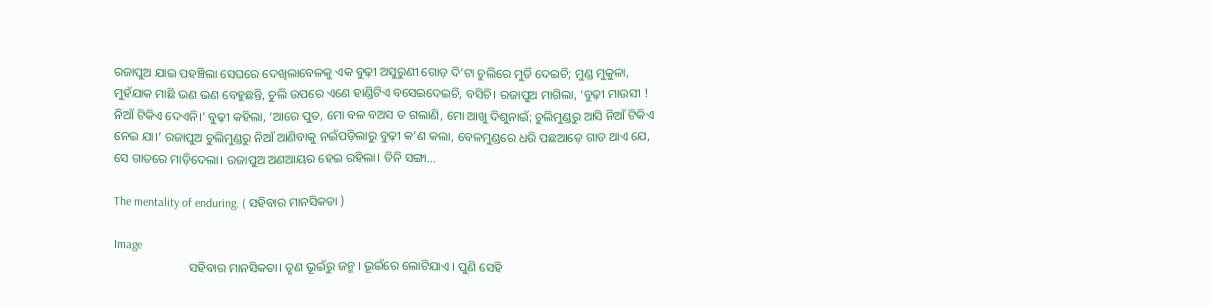ରଜାପୁଅ ଯାଇ ପହଞ୍ଚିଲା ସେଘରେ ଦେଖିଲାବେଳକୁ ଏକ ବୁଢ଼ୀ ଅସୁରୁଣୀ ଗୋଡ଼ ଦି’ଟା ଚୁଲିରେ ମୁର୍ତି ଦେଇଚି; ମୁଣ୍ଡ ମୁକୁଳା, ମୁହଁଯାକ ମାଛି ଭଣ ଭଣ ବେହୁଛନ୍ତି, ଚୁଲି ଉପରେ ଏଣେ ହାଣ୍ଡିଟିଏ ବସେଇଦେଇଚି, ବସିଚି। ରଜାପୁଅ ମାଗିଲା, ‘ବୁଢ଼ୀ ମାଉସୀ ! ନିଆଁ ଟିକିଏ ଦେଏନି।’ ବୁଢ଼ୀ କହିଲା, ‘ଆରେ ପୁତ, ମୋ ବଳ ବଅସ ତ ଗଲାଣି, ମୋ ଆଖୁ ଦିଶୁନାଇଁ; ଚୁଲିମୁଣ୍ଡରୁ ଆସି ନିଆଁ ଟିକିଏ ନେଇ ଯା।’ ରଜାପୁଅ ଚୁଲିମୁଣ୍ଡରୁ ନିଆଁ ଆଣିବାକୁ ନଇଁପଡ଼ିଲାରୁ ବୁଢ଼ୀ କ’ଣ କଲା, ବେଳମୁଣ୍ଡରେ ଧରି ପଛଆଡ଼େ ଗାତ ଥାଏ ଯେ, ସେ ଗାତରେ ମାଡ଼ିଦେଲା। ରଜାପୁଅ ଅଣଆୟର ହେଇ ରହିଲା। ତିନି ସଙ୍ଗା...

The mentality of enduring. ( ସହିବାର ମାନସିକତା )

Image
                        ସହିବାର ମାନସିକତା। ତୃଣ ଭୂଇଁରୁ ଜନ୍ମ । ଭୂଇଁରେ ଲୋଟିଯାଏ । ପୁଣି ସେହି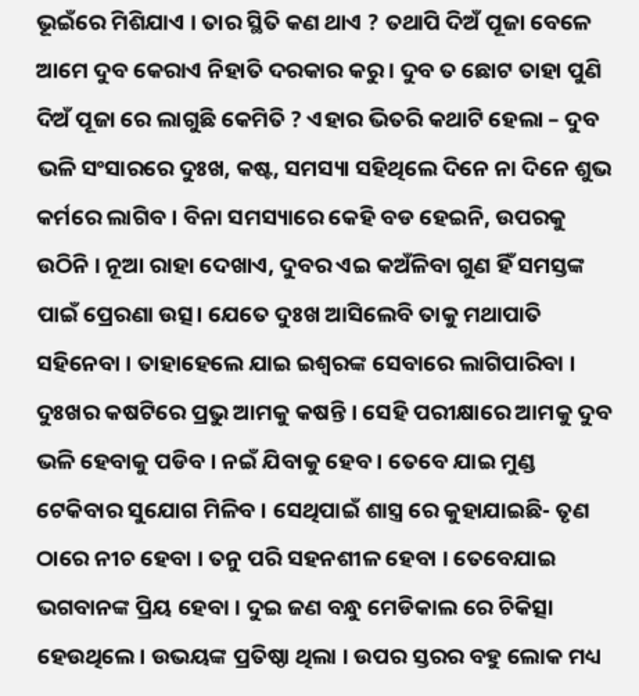ଭୂଇଁରେ ମିଶିଯାଏ । ତାର ସ୍ଥିତି କଣ ଥାଏ ? ତଥାପି ଦିଅଁ ପୂଜା ବେଳେ ଆମେ ଦୁବ କେରାଏ ନିହାତି ଦରକାର କରୁ । ଦୁବ ତ ଛୋଟ ତାହା ପୁଣି ଦିଅଁ ପୂଜା ରେ ଲାଗୁଛି କେମିତି ? ଏହାର ଭିତରି କଥାଟି ହେଲା – ଦୁବ ଭଳି ସଂସାରରେ ଦୁଃଖ, କଷ୍ଟ, ସମସ୍ୟା ସହିଥିଲେ ଦିନେ ନା ଦିନେ ଶୁଭ କର୍ମରେ ଲାଗିବ । ବିନା ସମସ୍ୟାରେ କେହି ବଡ ହେଇନି, ଉପରକୁ ଉଠିନି । ନୂଆ ରାହା ଦେଖାଏ, ଦୁବର ଏଇ କଅଁଳିବା ଗୁଣ ହିଁ ସମସ୍ତଙ୍କ ପାଇଁ ପ୍ରେରଣା ଉତ୍ସ। ଯେତେ ଦୁଃଖ ଆସିଲେବି ତାକୁ ମଥାପାତି ସହିନେବା । ତାହାହେଲେ ଯାଇ ଇଶ୍ୱରଙ୍କ ସେବାରେ ଲାଗିପାରିବା । ଦୁଃଖର କଷଟିରେ ପ୍ରଭୁ ଆମକୁ କଷନ୍ତି । ସେହି ପରୀକ୍ଷାରେ ଆମକୁ ଦୁବ ଭଳି ହେବାକୁ ପଡିବ । ନଇଁ ଯିବାକୁ ହେବ । ତେବେ ଯାଇ ମୁଣ୍ଡ ଟେକିବାର ସୁଯୋଗ ମିଳିବ । ସେଥିପାଇଁ ଶାସ୍ତ୍ର ରେ କୁହାଯାଇଛି- ତୃଣ ଠାରେ ନୀଚ ହେବା । ତନୁ ପରି ସହନଶୀଳ ହେବା । ତେବେଯାଇ ଭଗବାନଙ୍କ ପ୍ରିୟ ହେବା । ଦୁଇ ଜଣ ବନ୍ଧୁ ମେଡିକାଲ ରେ ଚିକିତ୍ସା ହେଉଥିଲେ। ଉଭୟଙ୍କ ପ୍ରତିଷ୍ଠା ଥିଲା । ଉପର ସ୍ତରର ବହୁ ଲୋକ ମଧ୍ୟ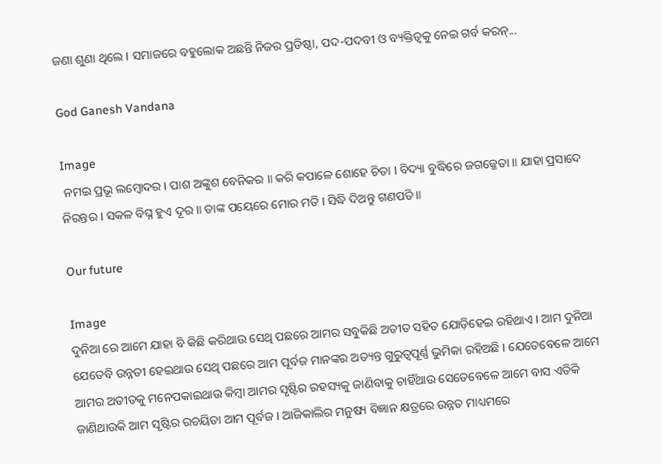ଜଣା ଶୁଣା ଥିଲେ । ସମାଜରେ ବହୁଲୋକ ଅଛନ୍ତି ନିଜର ପ୍ରତିଷ୍ଠା, ପଦ-ପଦବୀ ଓ ବ୍ୟକ୍ତିତ୍ବକୁ ନେଇ ଗର୍ବ କରନ୍...

God Ganesh Vandana

Image
 ନମଇ ପ୍ରଭୂ ଲମ୍ବୋଦର । ପାଶ ଅଙ୍କୁଶ ବେନିକର ॥ କରି କପାଳେ ଶୋହେ ଚିତା । ବିଦ୍ୟା ବୁଦ୍ଧିରେ ଜଗଜ୍ଜେତା ॥ ଯାହା ପ୍ରସାଦେ ନିରନ୍ତର । ସକଳ ବିଘ୍ନ ହୁଏ ଦୂର ॥ ତାଙ୍କ ପୟେରେ ମୋର ମତି । ସିଦ୍ଧି ଦିଅନ୍ତୁ ଗଣପତି ॥

Our future

Image
ଦୁନିଆ ରେ ଆମେ ଯାହା ବି କିଛି କରିଥାଉ ସେଥି ପଛରେ ଆମର ସବୁକିଛି ଅତୀତ ସହିତ ଯୋଡ଼ିହେଇ ରହିଥାଏ । ଆମ ଦୁନିଆ ଯେତେବି ଉନ୍ନତୀ ହେଇଥାଉ ସେଥି ପଛରେ ଆମ ପୂର୍ବଜ ମାନଙ୍କର ଅତ୍ୟନ୍ତ ଗୁରୁତ୍ୱପୂର୍ଣ୍ଣ ଭୁମିକା ରହିଅଛି । ଯେତେବେଳେ ଆମେ ଆମର ଅତୀତକୁ ମନେପକାଇଥାଉ କିମ୍ବା ଆମର ସୃଷ୍ଟିର ରହସ୍ୟକୁ ଜାଣିବାକୁ ଚାହିଁଥାଉ ସେତେବେଳେ ଆମେ ବାସ ଏତିକି ଜାଣିଥାଉକି ଆମ ସୃଷ୍ଟିର ରଚୟିତା ଆମ ପୂର୍ବଜ । ଆଜିକାଲିର ମନୁଷ୍ୟ ବିଜ୍ଞାନ କ୍ଷତ୍ରରେ ଉନ୍ନତ ମାଧ୍ୟମରେ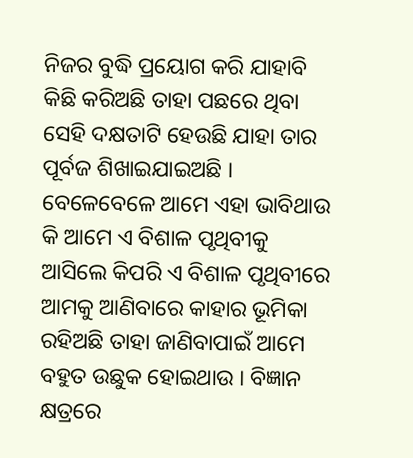ନିଜର ବୁଦ୍ଧି ପ୍ରୟୋଗ କରି ଯାହାବି କିଛି କରିଅଛି ତାହା ପଛରେ ଥିବା ସେହି ଦକ୍ଷତାଟି ହେଉଛି ଯାହା ତାର ପୂର୍ବଜ ଶିଖାଇଯାଇଅଛି । ବେଳେବେଳେ ଆମେ ଏହା ଭାବିଥାଉ କି ଆମେ ଏ ବିଶାଳ ପୃଥିବୀକୁ ଆସିଲେ କିପରି ଏ ବିଶାଳ ପୃଥିବୀରେ ଆମକୁ ଆଣିବାରେ କାହାର ଭୂମିକା ରହିଅଛି ତାହା ଜାଣିବାପାଇଁ ଆମେ ବହୁତ ଉଛୁକ ହୋଇଥାଉ । ବିଜ୍ଞାନ କ୍ଷତ୍ରରେ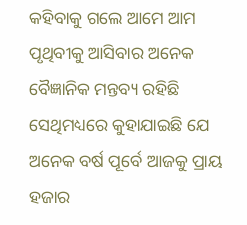କହିବାକୁ ଗଲେ ଆମେ ଆମ ପୃଥିବୀକୁ ଆସିବାର ଅନେକ ବୈଜ୍ଞାନିକ ମନ୍ତବ୍ୟ ରହିଛି ସେଥିମଧ୍ୟରେ କୁହାଯାଇଛି ଯେ ଅନେକ ବର୍ଷ ପୂର୍ବେ ଆଜକୁ ପ୍ରାୟ ହଜାର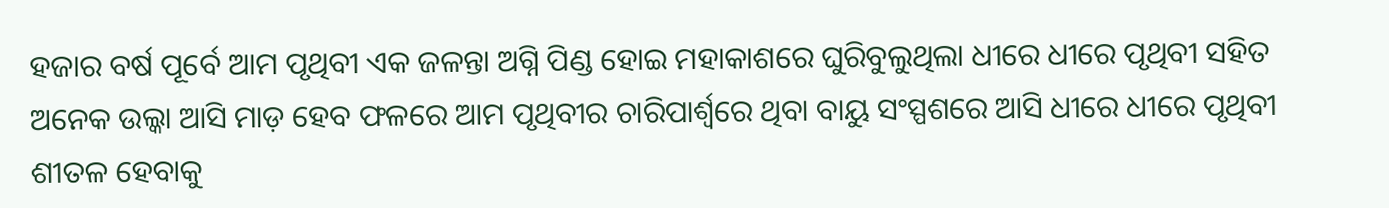ହଜାର ବର୍ଷ ପୂର୍ବେ ଆମ ପୃଥିବୀ ଏକ ଜଳନ୍ତା ଅଗ୍ନି ପିଣ୍ଡ ହୋଇ ମହାକାଶରେ ଘୁରିବୁଲୁଥିଲା ଧୀରେ ଧୀରେ ପୃଥିବୀ ସହିତ ଅନେକ ଉଲ୍କା ଆସି ମାଡ଼ ହେବ ଫଳରେ ଆମ ପୃଥିବୀର ଚାରିପାର୍ଶ୍ଵରେ ଥିବା ବାୟୁ ସଂସ୍ପଶରେ ଆସି ଧୀରେ ଧୀରେ ପୃଥିବୀ ଶୀତଳ ହେବାକୁ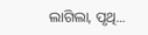ଲାଗିଲା, ପୃଥି...